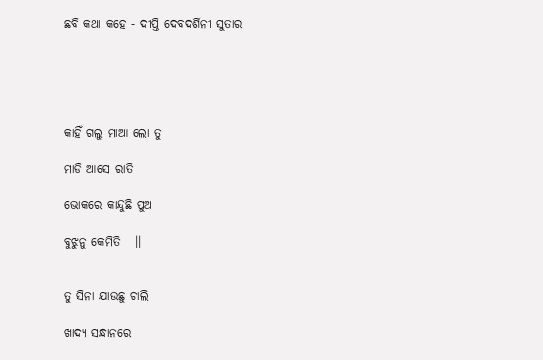ଛବି କଥା କହେ - ଦୀପ୍ତି ଦେବଦର୍ଶିନୀ ସୁତାର





କାହିଁ ଗଲୁ ମାଆ ଲୋ ତୁ

ମାଡି ଆସେ ରାତି

ଭୋକରେ କାନ୍ଦୁଛି ପୁଅ

ବୁଝୁନୁ କେମିତି   ।।


ତୁ ସିନା ଯାଉଛୁ ଚାଲି

ଖାଦ୍ୟ ସନ୍ଧାନରେ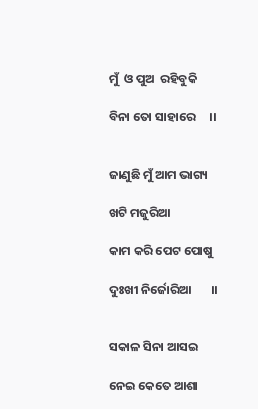ମୁଁ  ଓ ପୁଅ  ରହିବୁକି

ବିନା ତୋ ସାହାରେ     ।।


ଜାଣୁଛି ମୁଁ ଆମ ଭାଗ୍ୟ

ଖଟି ମଜୁରିଆ

କାମ କରି ପେଟ ପୋଷୁ

ଦୁଃଖୀ ନିର୍ଜୋରିଆ       ।।


ସକାଳ ସିନା ଆସଇ

ନେଇ କେତେ ଆଶା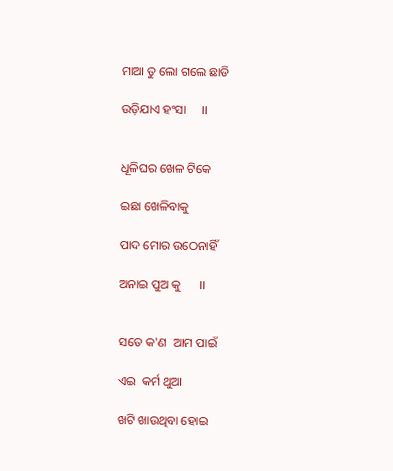ମାଆ ତୁ ଲୋ ଗଲେ ଛାଡି

ଉଡ଼ିଯାଏ ହଂସା     ।।


ଧୂଳିଘର ଖେଳ ଟିକେ

ଇଛା ଖେଳିବାକୁ

ପାଦ ମୋର ଉଠେନାହିଁ

ଅନାଇ ପୁଅ କୁ      ।।


ସତେ କ'ଣ  ଆମ ପାଇଁ

ଏଇ  କର୍ମ ଥୁଆ

ଖଟି ଖାଉଥିବା ହୋଇ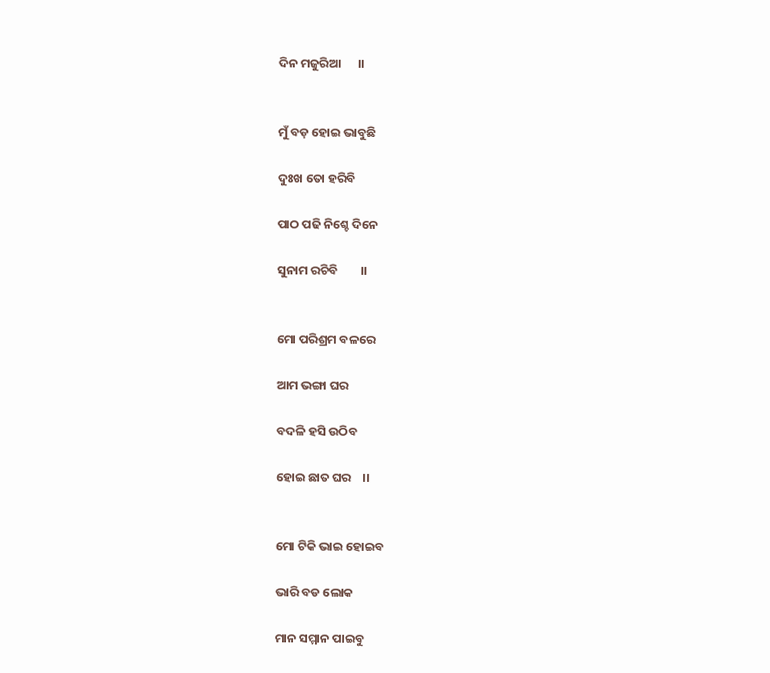ଦିନ ମଜୁରିଆ      ।।


ମୁଁ ବଡ଼ ହୋଇ ଭାବୁଛି

ଦୁଃଖ ତୋ ହରିବି

ପାଠ ପଢି ନିଶ୍ଚେ ଦିନେ

ସୁନାମ ରଚିବି        ।।


ମୋ ପରିଶ୍ରମ ବଳରେ

ଆମ ଭଙ୍ଗା ଘର

ବଦଳି ହସି ଉଠିବ

ହୋଇ ଛାତ ଘର    ।।


ମୋ ଟିକି ଭାଇ ହୋଇବ

ଭାରି ବଡ ଲୋକ

ମାନ ସମ୍ମାନ ପାଇବୁ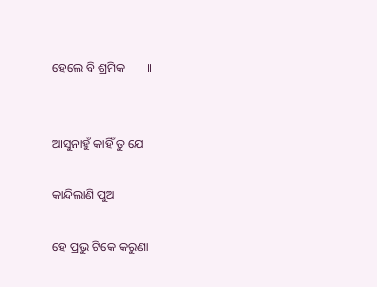ହେଲେ ବି ଶ୍ରମିକ       ।।


ଆସୁନାହୁଁ କାହିଁ ତୁ ଯେ

କାନ୍ଦିଲାଣି ପୁଅ

ହେ ପ୍ରଭୁ ଟିକେ କରୁଣା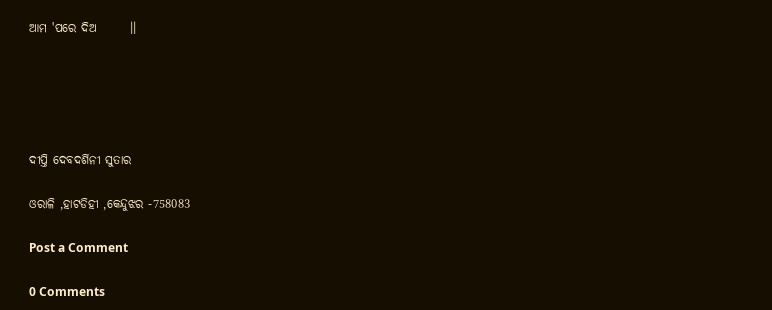ଆମ 'ପରେ ଦିଅ       ।।





ଦୀପ୍ତି ଦେବଦର୍ଶିନୀ ସୁତାର

ଓରାଳି ,ହାଟଡିହୀ ,କେନ୍ଦୁଝର -758083

Post a Comment

0 Comments